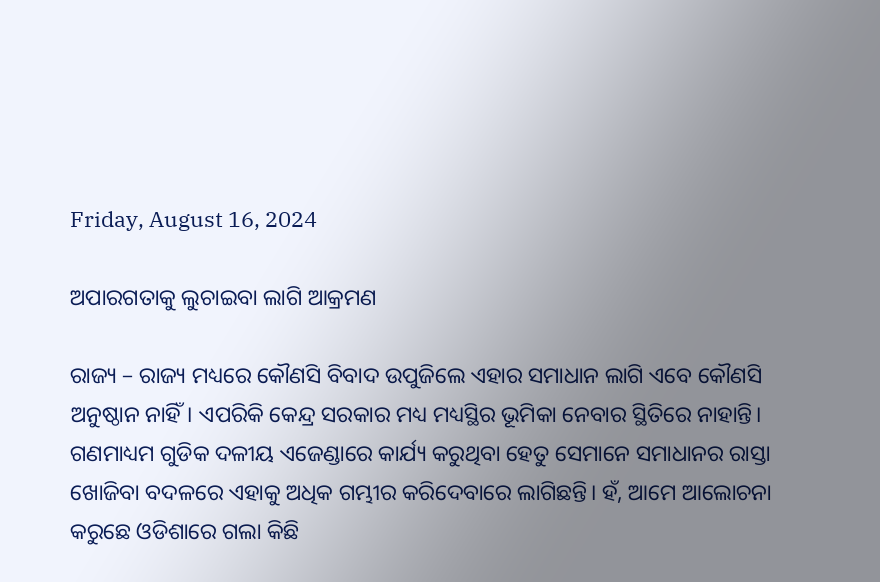Friday, August 16, 2024

ଅପାରଗତାକୁ ଲୁଚାଇବା ଲାଗି ଆକ୍ରମଣ

ରାଜ୍ୟ – ରାଜ୍ୟ ମଧ୍ୟରେ କୌଣସି ବିବାଦ ଉପୁଜିଲେ ଏହାର ସମାଧାନ ଲାଗି ଏବେ କୌଣସି ଅନୁଷ୍ଠାନ ନାହିଁ। ଏପରିକି କେନ୍ଦ୍ର ସରକାର ମଧ୍ୟ ମଧ୍ୟସ୍ଥିର ଭୂମିକା ନେବାର ସ୍ଥିତିରେ ନାହାନ୍ତି। ଗଣମାଧ୍ୟମ ଗୁଡିକ ଦଳୀୟ ଏଜେଣ୍ଡାରେ କାର୍ଯ୍ୟ କରୁଥିବା ହେତୁ ସେମାନେ ସମାଧାନର ରାସ୍ତା ଖୋଜିବା ବଦଳରେ ଏହାକୁ ଅଧିକ ଗମ୍ଭୀର କରିଦେବାରେ ଲାଗିଛନ୍ତି। ହଁ, ଆମେ ଆଲୋଚନା କରୁଛେ ଓଡିଶାରେ ଗଲା କିଛି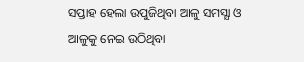ସପ୍ତାହ ହେଲା ଉପୁଜିଥିବା ଆଳୁ ସମସ୍ଯା ଓ ଆଳୁକୁ ନେଇ ଉଠିଥିବା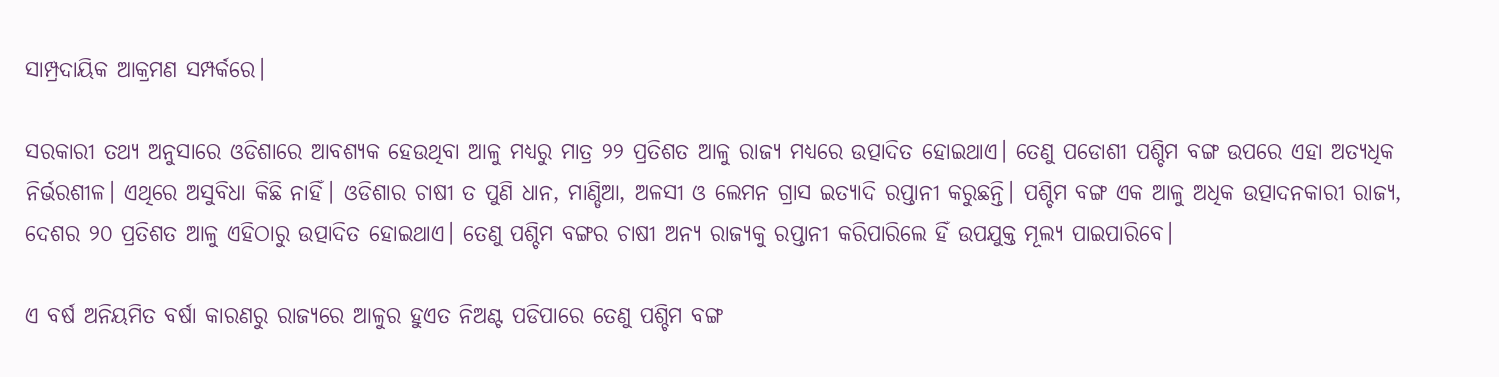ସାମ୍ପ୍ରଦାୟିକ ଆକ୍ରମଣ ସମ୍ପର୍କରେ।

ସରକାରୀ ତଥ୍ୟ ଅନୁସାରେ ଓଡିଶାରେ ଆବଶ୍ୟକ ହେଉଥିବା ଆଳୁ ମଧ୍ୟରୁ ମାତ୍ର ୨୨ ପ୍ରତିଶତ ଆଳୁ ରାଜ୍ୟ ମଧ୍ୟରେ ଉତ୍ପାଦିତ ହୋଇଥାଏ। ତେଣୁ ପଡୋଶୀ ପଶ୍ଚିମ ବଙ୍ଗ ଉପରେ ଏହା ଅତ୍ୟଧିକ ନିର୍ଭରଶୀଳ। ଏଥିରେ ଅସୁବିଧା କିଛି ନାହିଁ। ଓଡିଶାର ଚାଷୀ ତ ପୁଣି ଧାନ, ମାଣ୍ଡିଆ, ଅଳସୀ ଓ ଲେମନ ଗ୍ରାସ ଇତ୍ୟାଦି ରପ୍ତାନୀ କରୁଛନ୍ତି। ପଶ୍ଚିମ ବଙ୍ଗ ଏକ ଆଳୁ ଅଧିକ ଉତ୍ପାଦନକାରୀ ରାଜ୍ୟ, ଦେଶର ୨୦ ପ୍ରତିଶତ ଆଳୁ ଏହିଠାରୁ ଉତ୍ପାଦିତ ହୋଇଥାଏ। ତେଣୁ ପଶ୍ଚିମ ବଙ୍ଗର ଚାଷୀ ଅନ୍ୟ ରାଜ୍ୟକୁ ରପ୍ତାନୀ କରିପାରିଲେ ହିଁ ଉପଯୁକ୍ତ ମୂଲ୍ୟ ପାଇପାରିବେ।

ଏ ବର୍ଷ ଅନିୟମିତ ବର୍ଷା କାରଣରୁ ରାଜ୍ୟରେ ଆଳୁର ହୁଏତ ନିଅଣ୍ଟ ପଡିପାରେ ତେଣୁ ପଶ୍ଚିମ ବଙ୍ଗ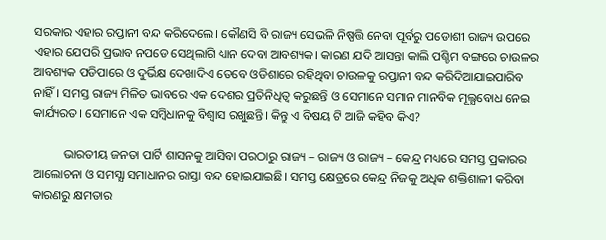ସରକାର ଏହାର ରପ୍ତାନୀ ବନ୍ଦ କରିଦେଲେ। କୌଣସି ବି ରାଜ୍ୟ ସେଭଳି ନିଷ୍ପତ୍ତି ନେବା ପୂର୍ବରୁ ପଡୋଶୀ ରାଜ୍ୟ ଉପରେ ଏହାର ଯେପରି ପ୍ରଭାବ ନପଡେ ସେଥିଲାଗି ଧ୍ୟାନ ଦେବା ଆବଶ୍ୟକ। କାରଣ ଯଦି ଆସନ୍ତା କାଲି ପଶ୍ଚିମ ବଙ୍ଗରେ ଚାଉଳର ଆବଶ୍ୟକ ପଡିପାରେ ଓ ଦୁର୍ଭିକ୍ଷ ଦେଖାଦିଏ ତେବେ ଓଡିଶାରେ ରହିଥିବା ଚାଉଳକୁ ରପ୍ତାନୀ ବନ୍ଦ କରିଦିଆଯାଇପାରିବ ନାହିଁ। ସମସ୍ତ ରାଜ୍ୟ ମିଳିତ ଭାବରେ ଏକ ଦେଶର ପ୍ରତିନିଧିତ୍ଵ କରୁଛନ୍ତି ଓ ସେମାନେ ସମାନ ମାନବିକ ମୂଲ୍ଯବୋଧ ନେଇ କାର୍ଯ୍ୟରତ। ସେମାନେ ଏକ ସମ୍ବିଧାନକୁ ବିଶ୍ଵାସ ରଖୁଛନ୍ତି। କିନ୍ତୁ ଏ ବିଷୟ ଟି ଆଜି କହିବ କିଏ?

          ଭାରତୀୟ ଜନତା ପାର୍ଟି ଶାସନକୁ ଆସିବା ପରଠାରୁ ରାଜ୍ୟ – ରାଜ୍ୟ ଓ ରାଜ୍ୟ – କେନ୍ଦ୍ର ମଧ୍ୟରେ ସମସ୍ତ ପ୍ରକାରର ଆଲୋଚନା ଓ ସମସ୍ଯା ସମାଧାନର ରାସ୍ତା ବନ୍ଦ ହୋଇଯାଇଛି। ସମସ୍ତ କ୍ଷେତ୍ରରେ କେନ୍ଦ୍ର ନିଜକୁ ଅଧିକ ଶକ୍ତିଶାଳୀ କରିବା କାରଣରୁ କ୍ଷମତାର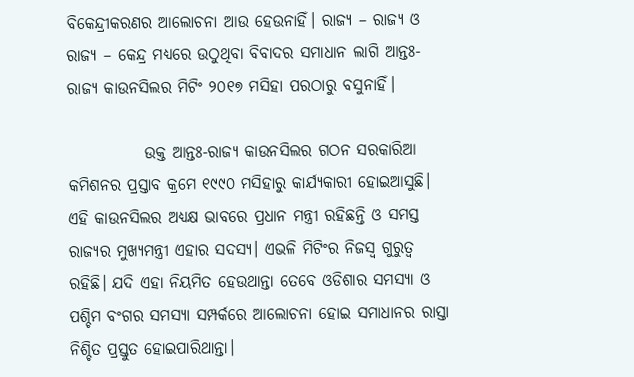ବିକେନ୍ଦ୍ରୀକରଣର ଆଲୋଚନା ଆଉ ହେଉନାହିଁ। ରାଜ୍ୟ – ରାଜ୍ୟ ଓ ରାଜ୍ୟ – କେନ୍ଦ୍ର ମଧ୍ୟରେ ଉଠୁଥିବା ବିବାଦର ସମାଧାନ ଲାଗି ଆନ୍ତଃ-ରାଜ୍ୟ କାଉନସିଲର ମିଟିଂ ୨୦୧୭ ମସିହା ପରଠାରୁ ବସୁନାହିଁ।

            ଉକ୍ତ ଆନ୍ତଃ-ରାଜ୍ୟ କାଉନସିଲର ଗଠନ ସରକାରିଆ କମିଶନର ପ୍ରସ୍ତାବ କ୍ରମେ ୧୯୯୦ ମସିହାରୁ କାର୍ଯ୍ୟକାରୀ ହୋଇଆସୁଛି। ଏହି କାଉନସିଲର ଅଧ୍ୟକ୍ଷ ଭାବରେ ପ୍ରଧାନ ମନ୍ତ୍ରୀ ରହିଛନ୍ତି ଓ ସମସ୍ତ ରାଜ୍ୟର ମୁଖ୍ୟମନ୍ତ୍ରୀ ଏହାର ସଦସ୍ୟ। ଏଭଳି ମିଟିଂର ନିଜସ୍ଵ ଗୁରୁତ୍ଵ ରହିଛି। ଯଦି ଏହା ନିୟମିତ ହେଉଥାନ୍ତା ତେବେ ଓଡିଶାର ସମସ୍ଯା ଓ ପଶ୍ଚିମ ବଂଗର ସମସ୍ଯା ସମ୍ପର୍କରେ ଆଲୋଚନା ହୋଇ ସମାଧାନର ରାସ୍ତା ନିଶ୍ଚିତ ପ୍ରସ୍ତୁତ ହୋଇପାରିଥାନ୍ତା।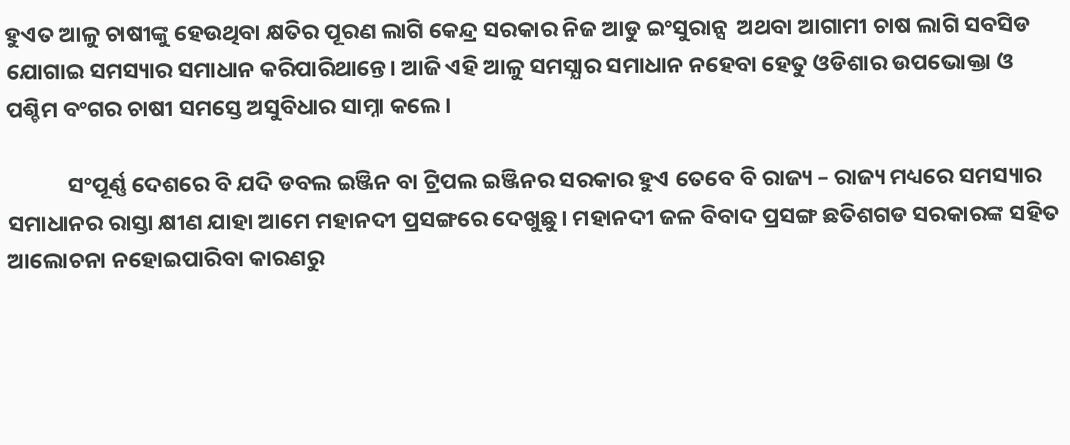ହୁଏତ ଆଳୁ ଚାଷୀଙ୍କୁ ହେଉଥିବା କ୍ଷତିର ପୂରଣ ଲାଗି କେନ୍ଦ୍ର ସରକାର ନିଜ ଆଡୁ ଇଂସୁରାନ୍ସ  ଅଥବା ଆଗାମୀ ଚାଷ ଲାଗି ସବସିଡ ଯୋଗାଇ ସମସ୍ୟାର ସମାଧାନ କରିପାରିଥାନ୍ତେ। ଆଜି ଏହି ଆଳୁ ସମସ୍ଯାର ସମାଧାନ ନହେବା ହେତୁ ଓଡିଶାର ଉପଭୋକ୍ତା ଓ ପଶ୍ଚିମ ବଂଗର ଚାଷୀ ସମସ୍ତେ ଅସୁବିଧାର ସାମ୍ନା କଲେ।

            ସଂପୂର୍ଣ୍ଣ ଦେଶରେ ବି ଯଦି ଡବଲ ଇଞ୍ଜିନ ବା ଟ୍ରିପଲ ଇଞ୍ଜିନର ସରକାର ହୁଏ ତେବେ ବି ରାଜ୍ୟ – ରାଜ୍ୟ ମଧ୍ୟରେ ସମସ୍ୟାର ସମାଧାନର ରାସ୍ତା କ୍ଷୀଣ ଯାହା ଆମେ ମହାନଦୀ ପ୍ରସଙ୍ଗରେ ଦେଖୁଛୁ। ମହାନଦୀ ଜଳ ବିବାଦ ପ୍ରସଙ୍ଗ ଛତିଶଗଡ ସରକାରଙ୍କ ସହିତ ଆଲୋଚନା ନହୋଇପାରିବା କାରଣରୁ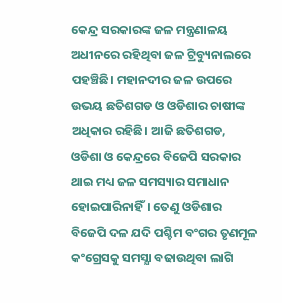କେନ୍ଦ୍ର ସରକାରଙ୍କ ଜଳ ମନ୍ତ୍ରଣାଳୟ ଅଧୀନରେ ରହିଥିବା ଜଳ ଟ୍ରିବ୍ୟୁନାଲରେ ପହଞ୍ଚିଛି। ମହାନଦୀର ଜଳ ଉପରେ ଉଭୟ ଛତିଶଗଡ ଓ ଓଡିଶାର ଚାଷୀଙ୍କ ଅଧିକାର ରହିଛି। ଆଜି ଛତିଶଗଡ, ଓଡିଶା ଓ କେନ୍ଦ୍ରରେ ବିଜେପି ସରକାର ଥାଇ ମଧ୍ୟ ଜଳ ସମସ୍ୟାର ସମାଧାନ ହୋଇପାରିନାହିଁ। ତେଣୁ ଓଡିଶାର ବିଜେପି ଦଳ ଯଦି ପଶ୍ଚିମ ବଂଗର ତୃଣମୂଳ କଂଗ୍ରେସକୁ ସମସ୍ଯା ବଢାଉଥିବା ଲାଗି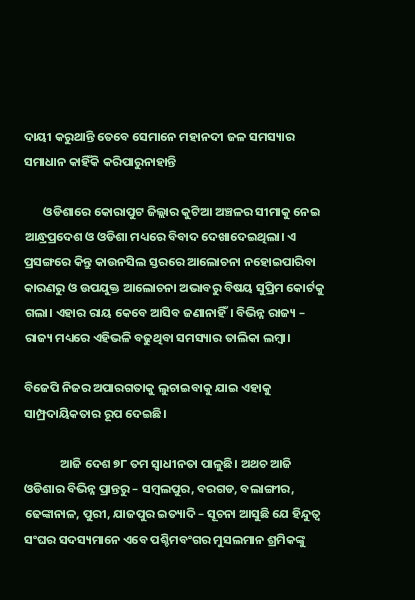ଦାୟୀ କରୁଥାନ୍ତି ତେବେ ସେମାନେ ମହାନଦୀ ଜଳ ସମସ୍ୟାର ସମାଧାନ କାହିଁକି କରିପାରୁନାହାନ୍ତି

       ଓଡିଶାରେ କୋରାପୁଟ ଜିଲ୍ଲାର କୁଟିଆ ଅଞ୍ଚଳର ସୀମାକୁ ନେଇ ଆନ୍ଧ୍ରପ୍ରଦେଶ ଓ ଓଡିଶା ମଧ୍ୟରେ ବିବାଦ ଦେଖାଦେଇଥିଲା। ଏ ପ୍ରସଙ୍ଗରେ କିନ୍ତୁ କାଉନସିଲ ସ୍ତରରେ ଆଲୋଚନା ନହୋଇପାରିବା କାରଣରୁ ଓ ଉପଯୁକ୍ତ ଆଲୋଚନା ଅଭାବରୁ ବିଷୟ ସୁପ୍ରିମ କୋର୍ଟକୁ ଗଲା। ଏହାର ରାୟ କେବେ ଆସିବ ଜଣାନାହିଁ। ବିଭିନ୍ନ ରାଜ୍ୟ – ରାଜ୍ୟ ମଧ୍ୟରେ ଏହିଭଳି ବଢୁଥିବା ସମସ୍ୟାର ତାଲିକା ଲମ୍ବା।

ବିଜେପି ନିଜର ଅପାରଗତାକୁ ଲୁଚାଇବାକୁ ଯାଇ ଏହାକୁ ସାମ୍ପ୍ରଦାୟିକତାର ରୂପ ଦେଇଛି।

             ଆଜି ଦେଶ ୭୮ ତମ ସ୍ଵାଧୀନତା ପାଳୁଛି। ଅଥଚ ଆଜି ଓଡିଶାର ବିଭିନ୍ନ ପ୍ରାନ୍ତରୁ – ସମ୍ବଲପୁର, ବରଗଡ, ବଲାଙ୍ଗୀର, ଢେଙ୍କାନାଳ, ପୁରୀ, ଯାଜପୁର ଇତ୍ୟାଦି – ସୂଚନା ଆସୁଛି ଯେ ହିନ୍ଦୁତ୍ଵ ସଂଘର ସଦସ୍ୟମାନେ ଏବେ ପଶ୍ଚିମବଂଗର ମୁସଲମାନ ଶ୍ରମିକଙ୍କୁ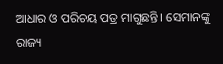ଆଧାର ଓ ପରିଚୟ ପତ୍ର ମାଗୁଛନ୍ତି। ସେମାନଙ୍କୁ ରାଜ୍ୟ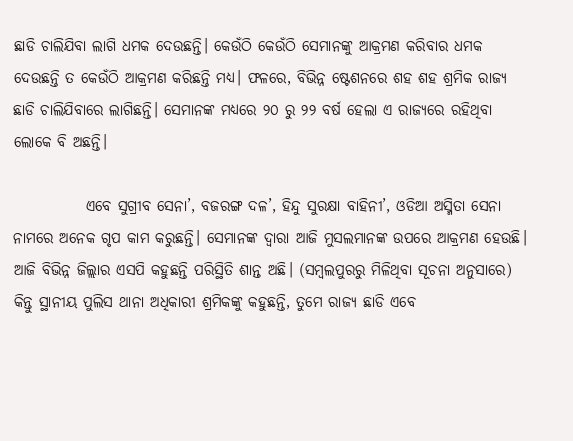ଛାଡି ଚାଲିଯିବା ଲାଗି ଧମକ ଦେଉଛନ୍ତି। କେଉଁଠି କେଉଁଠି ସେମାନଙ୍କୁ ଆକ୍ରମଣ କରିବାର ଧମକ ଦେଉଛନ୍ତି ତ କେଉଁଠି ଆକ୍ରମଣ କରିଛନ୍ତି ମଧ୍ୟ। ଫଳରେ, ବିଭିନ୍ନ ଷ୍ଟେଶନରେ ଶହ ଶହ ଶ୍ରମିକ ରାଜ୍ୟ ଛାଡି ଚାଲିଯିବାରେ ଲାଗିଛନ୍ତି। ସେମାନଙ୍କ ମଧ୍ୟରେ ୨୦ ରୁ ୨୨ ବର୍ଷ ହେଲା ଏ ରାଜ୍ୟରେ ରହିଥିବା ଲୋକେ ବି ଅଛନ୍ତି।

            ଏବେ ସୁଗ୍ରୀବ ସେନା’, ବଜରଙ୍ଗ ଦଳ’, ହିନ୍ଦୁ ସୁରକ୍ଷା ବାହିନୀ’, ଓଡିଆ ଅସ୍ମିତା ସେନା ନାମରେ ଅନେକ ଗୃପ କାମ କରୁଛନ୍ତି। ସେମାନଙ୍କ ଦ୍ଵାରା ଆଜି ମୁସଲମାନଙ୍କ ଉପରେ ଆକ୍ରମଣ ହେଉଛି। ଆଜି ବିଭିନ୍ନ ଜିଲ୍ଲାର ଏସପି କହୁଛନ୍ତି ପରିସ୍ଥିତି ଶାନ୍ତ ଅଛି। (ସମ୍ବଲପୁରରୁ ମିଳିଥିବା ସୂଚନା ଅନୁସାରେ) କିନ୍ତୁ ସ୍ଥାନୀୟ ପୁଲିସ ଥାନା ଅଧିକାରୀ ଶ୍ରମିକଙ୍କୁ କହୁଛନ୍ତି, ତୁମେ ରାଜ୍ୟ ଛାଡି ଏବେ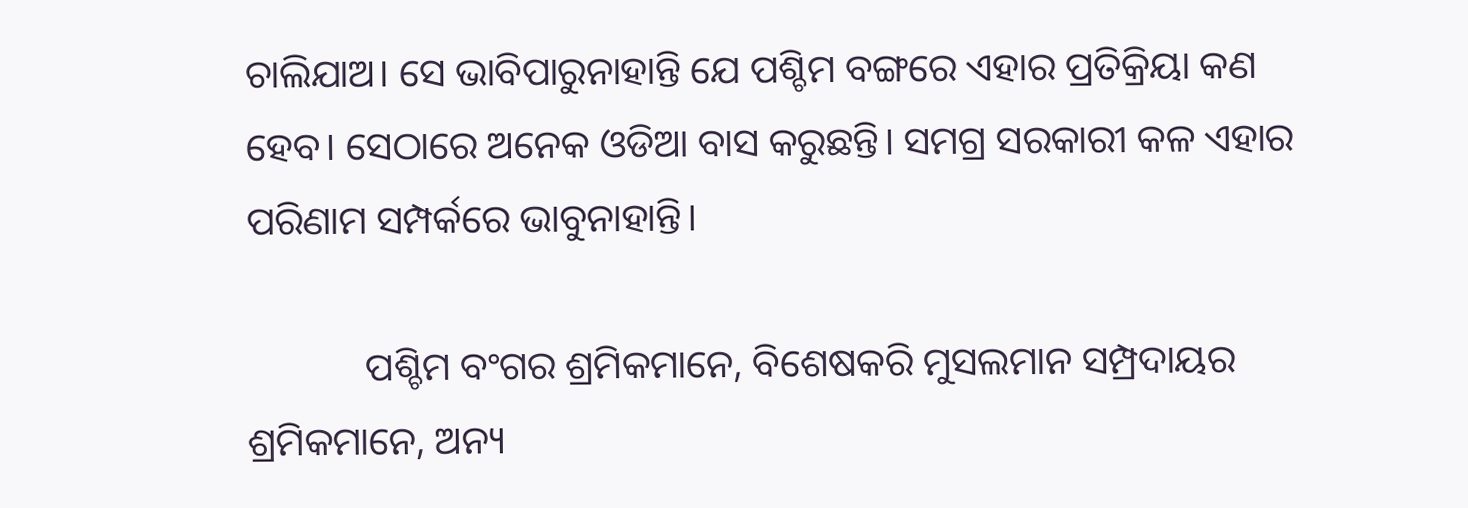ଚାଲିଯାଅ। ସେ ଭାବିପାରୁନାହାନ୍ତି ଯେ ପଶ୍ଚିମ ବଙ୍ଗରେ ଏହାର ପ୍ରତିକ୍ରିୟା କଣ ହେବ। ସେଠାରେ ଅନେକ ଓଡିଆ ବାସ କରୁଛନ୍ତି। ସମଗ୍ର ସରକାରୀ କଳ ଏହାର ପରିଣାମ ସମ୍ପର୍କରେ ଭାବୁନାହାନ୍ତି।

            ପଶ୍ଚିମ ବଂଗର ଶ୍ରମିକମାନେ, ବିଶେଷକରି ମୁସଲମାନ ସମ୍ପ୍ରଦାୟର ଶ୍ରମିକମାନେ, ଅନ୍ୟ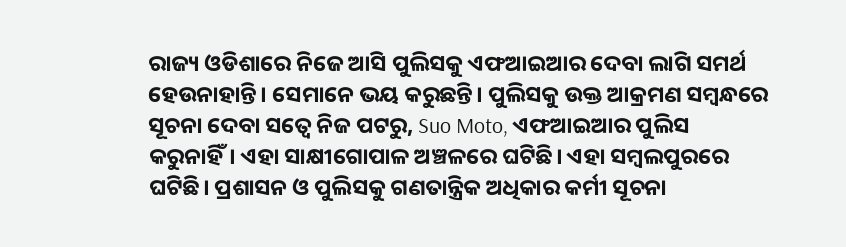ରାଜ୍ୟ ଓଡିଶାରେ ନିଜେ ଆସି ପୁଲିସକୁ ଏଫଆଇଆର ଦେବା ଲାଗି ସମର୍ଥ ହେଉନାହାନ୍ତି। ସେମାନେ ଭୟ କରୁଛନ୍ତି। ପୁଲିସକୁ ଉକ୍ତ ଆକ୍ରମଣ ସମ୍ବନ୍ଧରେ ସୂଚନା ଦେବା ସତ୍ବେ ନିଜ ପଟରୁ, Suo Moto, ଏଫଆଇଆର ପୁଲିସ କରୁନାହିଁ। ଏହା ସାକ୍ଷୀଗୋପାଳ ଅଞ୍ଚଳରେ ଘଟିଛି। ଏହା ସମ୍ବଲପୁରରେ ଘଟିଛି। ପ୍ରଶାସନ ଓ ପୁଲିସକୁ ଗଣତାନ୍ତ୍ରିକ ଅଧିକାର କର୍ମୀ ସୂଚନା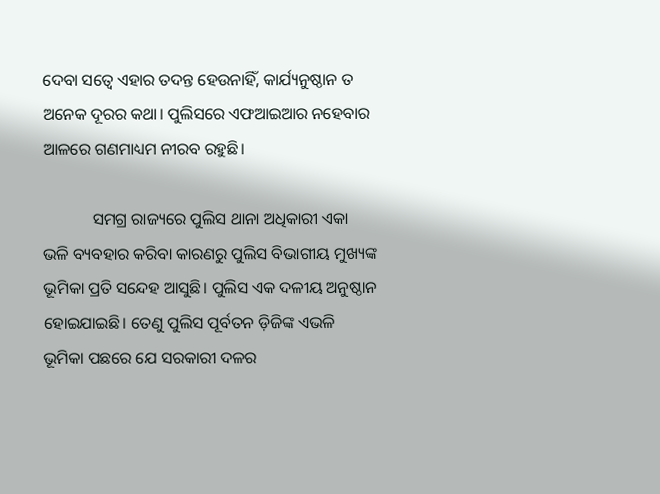ଦେବା ସତ୍ବେ ଏହାର ତଦନ୍ତ ହେଉନାହିଁ, କାର୍ଯ୍ୟନୁଷ୍ଠାନ ତ ଅନେକ ଦୂରର କଥା। ପୁଲିସରେ ଏଫଆଇଆର ନହେବାର ଆଳରେ ଗଣମାଧ୍ୟମ ନୀରବ ରହୁଛି।

            ସମଗ୍ର ରାଜ୍ୟରେ ପୁଲିସ ଥାନା ଅଧିକାରୀ ଏକା ଭଳି ବ୍ୟବହାର କରିବା କାରଣରୁ ପୁଲିସ ବିଭାଗୀୟ ମୁଖ୍ୟଙ୍କ ଭୂମିକା ପ୍ରତି ସନ୍ଦେହ ଆସୁଛି। ପୁଲିସ ଏକ ଦଳୀୟ ଅନୁଷ୍ଠାନ ହୋଇଯାଇଛି। ତେଣୁ ପୁଲିସ ପୂର୍ବତନ ଡ଼ିଜିଙ୍କ ଏଭଳି ଭୂମିକା ପଛରେ ଯେ ସରକାରୀ ଦଳର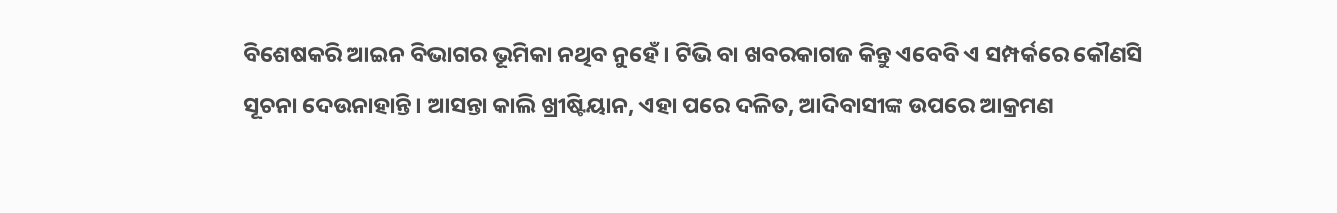ବିଶେଷକରି ଆଇନ ବିଭାଗର ଭୂମିକା ନଥିବ ନୁହେଁ। ଟିଭି ବା ଖବରକାଗଜ କିନ୍ତୁ ଏବେବି ଏ ସମ୍ପର୍କରେ କୌଣସି ସୂଚନା ଦେଉନାହାନ୍ତି। ଆସନ୍ତା କାଲି ଖ୍ରୀଷ୍ଟିୟାନ, ଏହା ପରେ ଦଳିତ, ଆଦିବାସୀଙ୍କ ଉପରେ ଆକ୍ରମଣ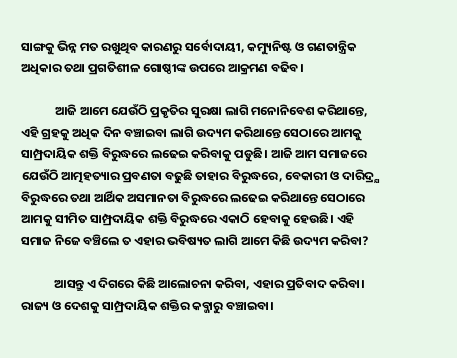ସାଙ୍ଗକୁ ଭିନ୍ନ ମତ ରଖୁଥିବ କାରଣରୁ ସର୍ବୋଦାୟୀ, କମ୍ୟୁନିଷ୍ଟ ଓ ଗଣତାନ୍ତ୍ରିକ ଅଧିକାର ତଥା ପ୍ରଗତିଶୀଳ ଗୋଷ୍ଠୀଙ୍କ ଉପରେ ଆକ୍ରମଣ ବଢିବ।

            ଆଜି ଆମେ ଯେଉଁଠି ପ୍ରକୃତିର ସୁରକ୍ଷା ଲାଗି ମନୋନିବେଶ କରିଥାନ୍ତେ, ଏହି ଗ୍ରହକୁ ଅଧିକ ଦିନ ବଞ୍ଚାଇବା ଲାଗି ଉଦ୍ୟମ କରିଥାନ୍ତେ ସେଠାରେ ଆମକୁ ସାମ୍ପ୍ରଦାୟିକ ଶକ୍ତି ବିରୁଦ୍ଧରେ ଲଢେଇ କରିବାକୁ ପଡୁଛି। ଆଜି ଆମ ସମାଜରେ ଯେଉଁଠି ଆତ୍ମହତ୍ୟାର ପ୍ରବଣତା ବଢୁଛି ତାହାର ବିରୁଦ୍ଧରେ, ବେକାରୀ ଓ ଦାରିଦ୍ର୍ଯ ବିରୁଦ୍ଧରେ ତଥା ଆର୍ଥିକ ଅସମାନତା ବିରୁଦ୍ଧରେ ଲଢେଇ କରିଥାନ୍ତେ ସେଠାରେ ଆମକୁ ସୀମିତ ସାମ୍ପ୍ରଦାୟିକ ଶକ୍ତି ବିରୁଦ୍ଧରେ ଏକାଠି ହେବାକୁ ହେଉଛି। ଏହି ସମାଜ ନିଜେ ବଞ୍ଚିଲେ ତ ଏହାର ଭବିଷ୍ୟତ ଲାଗି ଆମେ କିଛି ଉଦ୍ୟମ କରିବା?

            ଆସନ୍ତୁ ଏ ଦିଗରେ କିଛି ଆଲୋଚନା କରିବା, ଏହାର ପ୍ରତିବାଦ କରିବା। ରାଜ୍ୟ ଓ ଦେଶକୁ ସାମ୍ପ୍ରଦାୟିକ ଶକ୍ତିର କବ୍ଜାରୁ ବଞ୍ଚାଇବା।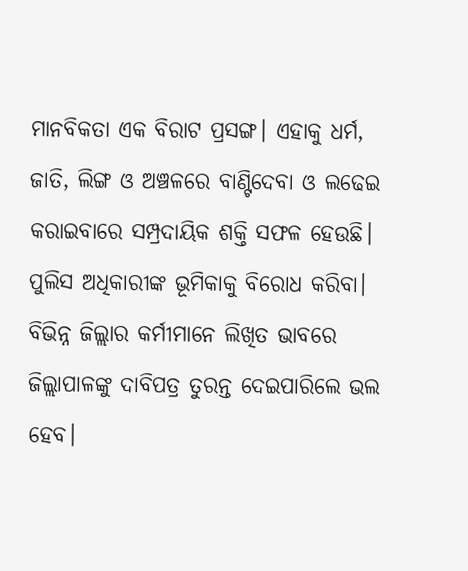ମାନବିକତା ଏକ ବିରାଟ ପ୍ରସଙ୍ଗ। ଏହାକୁ ଧର୍ମ, ଜାତି, ଲିଙ୍ଗ ଓ ଅଞ୍ଚଳରେ ବାଣ୍ଟିଦେବା ଓ ଲଢେଇ କରାଇବାରେ ସମ୍ପ୍ରଦାୟିକ ଶକ୍ତି ସଫଳ ହେଉଛି। ପୁଲିସ ଅଧିକାରୀଙ୍କ ଭୂମିକାକୁ ବିରୋଧ କରିବା। ବିଭିନ୍ନ ଜିଲ୍ଲାର କର୍ମୀମାନେ ଲିଖିତ ଭାବରେ ଜିଲ୍ଲାପାଳଙ୍କୁ ଦାବିପତ୍ର ତୁରନ୍ତ ଦେଇପାରିଲେ ଭଲ ହେବ।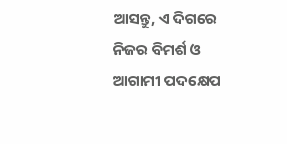ଆସନ୍ତୁ, ଏ ଦିଗରେ ନିଜର ବିମର୍ଶ ଓ ଆଗାମୀ ପଦକ୍ଷେପ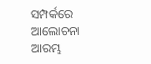ସମ୍ପର୍କରେ ଆଲୋଚନା ଆରମ୍ଭ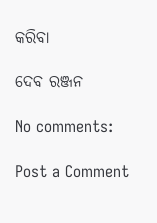କରିବା

ଦେବ ରଞ୍ଜନ

No comments:

Post a Comment